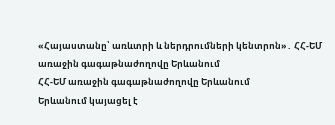«Հայաստանը՝ առևտրի և ներդրումների կենտրոն»․ ՀՀ-ԵՄ առաջին գագաթնաժողովը Երևանում
ՀՀ-ԵՄ առաջին գագաթնաժողովը Երևանում
Երևանում կայացել է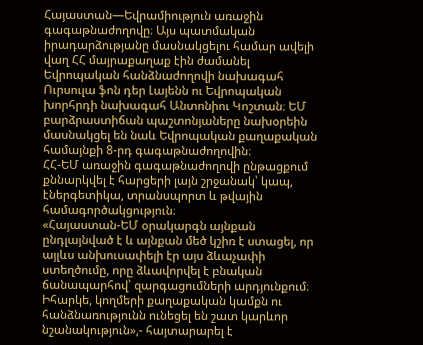Հայաստան—Եվրամիություն առաջին գագաթնաժողովը։ Այս պատմական իրադարձությանը մասնակցելու համար ավելի վաղ ՀՀ մայրաքաղաք էին ժամանել Եվրոպական հանձնաժողովի նախագահ Ուրսուլա ֆոն դեր Լայենն ու Եվրոպական խորհրդի նախագահ Անտոնիու Կոշտան։ ԵՄ բարձրաստիճան պաշտոնյաները նախօրեին մասնակցել են նաև Եվրոպական քաղաքական համայնքի 8-րդ գագաթնաժողովին։
ՀՀ-ԵՄ առաջին գագաթնաժողովի ընթացքում քննարկվել է հարցերի լայն շրջանակ՝ կապ, էներգետիկա, տրանսպորտ և թվային համագործակցություն։
«Հայաստան-ԵՄ օրակարգն այնքան ընդլայնված է և այնքան մեծ կշիռ է ստացել, որ այլևս անխուսափելի էր այս ձևաչափի ստեղծումը, որը ձևավորվել է բնական ճանապարհով՝ զարգացումների արդյունքում։ Իհարկե, կողմերի քաղաքական կամքն ու հանձնառությունն ունեցել են շատ կարևոր նշանակություն»,- հայտարարել է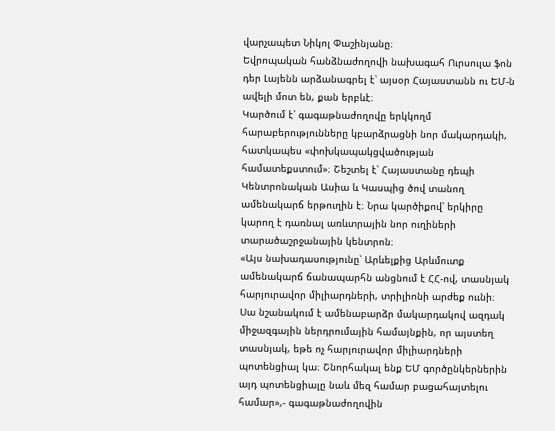վարչապետ Նիկոլ Փաշինյանը։
Եվրոպական հանձնաժողովի նախագահ Ուրսուլա ֆոն դեր Լայենն արձանագրել է՝ այսօր Հայաստանն ու ԵՄ-ն ավելի մոտ են, քան երբևէ։
Կարծում է՝ գագաթնաժողովը երկկողմ հարաբերությունները կբարձրացնի նոր մակարդակի, հատկապես «փոխկապակցվածության համատեքստում»։ Շեշտել է՝ Հայաստանը դեպի Կենտրոնական Ասիա և Կասպից ծով տանող ամենակարճ երթուղին է։ Նրա կարծիքով՝ երկիրը կարող է դառնալ առևտրային նոր ուղիների տարածաշրջանային կենտրոն։
«Այս նախադասությունը՝ Արևելքից Արևմուտք ամենակարճ ճանապարհն անցնում է ՀՀ-ով, տասնյակ հարյուրավոր միլիարդների, տրիլիոնի արժեք ոււնի։ Սա նշանակում է ամենաբարձր մակարդակով ազդակ միջազգային ներդրումային համայնքին, որ այստեղ տասնյակ, եթե ոչ հարյուրավոր միլիարդների պոտենցիալ կա։ Շնորհակալ ենք ԵՄ գործընկերներին այդ պոտենցիալը նաև մեզ համար բացահայտելու համար»,- գագաթնաժողովին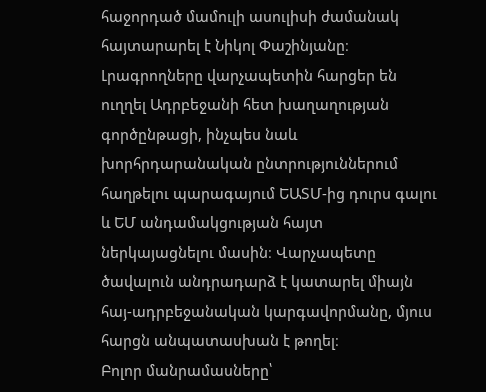հաջորդած մամուլի ասուլիսի ժամանակ հայտարարել է Նիկոլ Փաշինյանը։
Լրագրողները վարչապետին հարցեր են ուղղել Ադրբեջանի հետ խաղաղության գործընթացի, ինչպես նաև խորհրդարանական ընտրություններում հաղթելու պարագայում ԵԱՏՄ-ից դուրս գալու և ԵՄ անդամակցության հայտ ներկայացնելու մասին։ Վարչապետը ծավալուն անդրադարձ է կատարել միայն հայ-ադրբեջանական կարգավորմանը, մյուս հարցն անպատասխան է թողել։
Բոլոր մանրամասները՝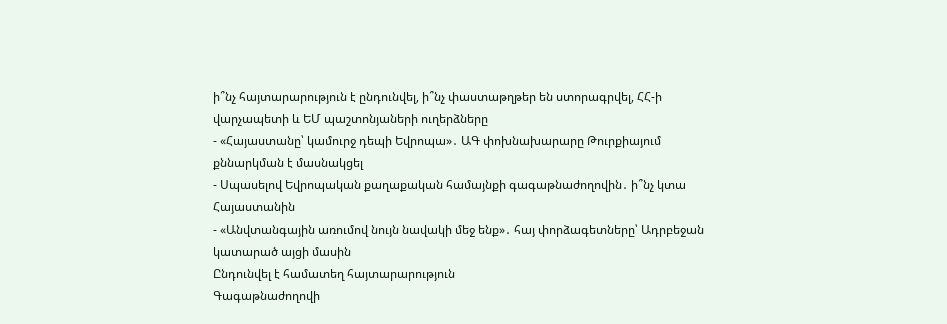ի՞նչ հայտարարություն է ընդունվել, ի՞նչ փաստաթղթեր են ստորագրվել, ՀՀ-ի վարչապետի և ԵՄ պաշտոնյաների ուղերձները
- «Հայաստանը՝ կամուրջ դեպի Եվրոպա»․ ԱԳ փոխնախարարը Թուրքիայում քննարկման է մասնակցել
- Սպասելով Եվրոպական քաղաքական համայնքի գագաթնաժողովին․ ի՞նչ կտա Հայաստանին
- «Անվտանգային առումով նույն նավակի մեջ ենք»․ հայ փորձագետները՝ Ադրբեջան կատարած այցի մասին
Ընդունվել է համատեղ հայտարարություն
Գագաթնաժողովի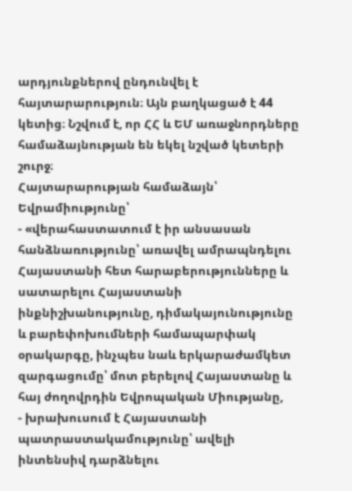արդյունքներով ընդունվել է հայտարարություն։ Այն բաղկացած է 44 կետից։ Նշվում է, որ ՀՀ և ԵՄ առաջնորդները համաձայնության են եկել նշված կետերի շուրջ։
Հայտարարության համաձայն՝ Եվրամիությունը՝
- «վերահաստատում է իր անսասան հանձնառությունը՝ առավել ամրապնդելու Հայաստանի հետ հարաբերությունները և սատարելու Հայաստանի ինքնիշխանությունը, դիմակայունությունը և բարեփոխումների համապարփակ օրակարգը, ինչպես նաև երկարաժամկետ զարգացումը՝ մոտ բերելով Հայաստանը և հայ ժողովրդին Եվրոպական Միությանը,
- խրախուսում է Հայաստանի պատրաստակամությունը՝ ավելի ինտենսիվ դարձնելու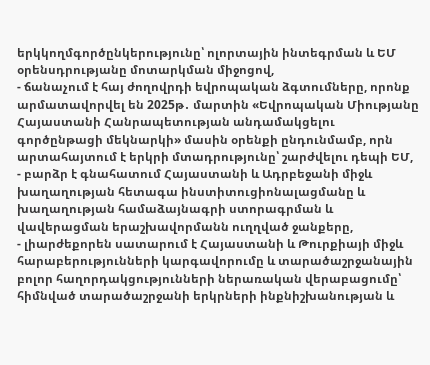երկկողմգործընկերությունը՝ ոլորտային ինտեգրման և ԵՄ օրենսդրությանը մոտարկման միջոցով,
- ճանաչում է հայ ժողովրդի եվրոպական ձգտումները, որոնք արմատավորվել են 2025թ․ մարտին «Եվրոպական Միությանը Հայաստանի Հանրապետության անդամակցելու գործընթացի մեկնարկի» մասին օրենքի ընդունմամբ, որն արտահայտում է երկրի մտադրությունը՝ շարժվելու դեպի ԵՄ,
- բարձր է գնահատում Հայաստանի և Ադրբեջանի միջև խաղաղության հետագա ինստիտուցիոնալացմանը և խաղաղության համաձայնագրի ստորագրման և վավերացման երաշխավորմանն ուղղված ջանքերը,
- լիարժեքորեն սատարում է Հայաստանի և Թուրքիայի միջև հարաբերությունների կարգավորումը և տարածաշրջանային բոլոր հաղորդակցությունների ներառական վերաբացումը՝ հիմնված տարածաշրջանի երկրների ինքնիշխանության և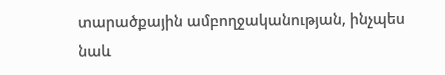տարածքային ամբողջականության, ինչպես նաև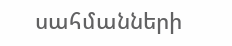սահմանների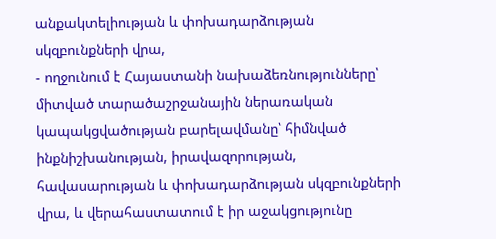անքակտելիության և փոխադարձության սկզբունքների վրա,
- ողջունում է Հայաստանի նախաձեռնությունները՝ միտված տարածաշրջանային ներառական կապակցվածության բարելավմանը՝ հիմնված ինքնիշխանության, իրավազորության, հավասարության և փոխադարձության սկզբունքների վրա, և վերահաստատում է իր աջակցությունը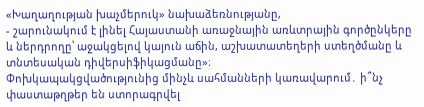«Խաղաղության խաչմերուկ» նախաձեռնությանը,
- շարունակում է լինել Հայաստանի առաջնային առևտրային գործընկերը և ներդրողը՝ աջակցելով կայուն աճին, աշխատատեղերի ստեղծմանը և տնտեսական դիվերսիֆիկացմանը»։
Փոխկապակցվածությունից մինչև սահմանների կառավարում․ ի՞նչ փաստաթղթեր են ստորագրվել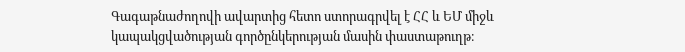Գագաթնաժողովի ավարտից հետո ստորագրվել է ՀՀ և ԵՄ միջև կապակցվածության գործընկերության մասին փաստաթուղթ։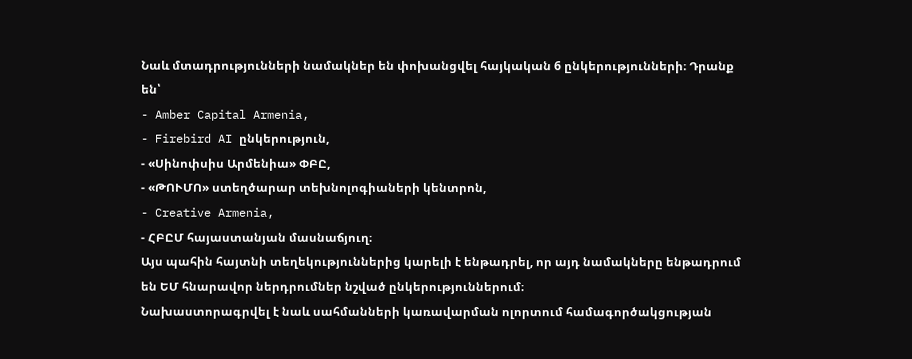Նաև մտադրությունների նամակներ են փոխանցվել հայկական 6 ընկերությունների։ Դրանք են՝
- Amber Capital Armenia,
- Firebird AI ընկերություն,
- «Սինոփսիս Արմենիա» ՓԲԸ,
- «ԹՈՒՄՈ» ստեղծարար տեխնոլոգիաների կենտրոն,
- Creative Armenia,
- ՀԲԸՄ հայաստանյան մասնաճյուղ։
Այս պահին հայտնի տեղեկություններից կարելի է ենթադրել, որ այդ նամակները ենթադրում են ԵՄ հնարավոր ներդրումներ նշված ընկերություններում։
Նախաստորագրվել է նաև սահմանների կառավարման ոլորտում համագործակցության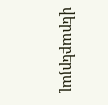վերաբերյալ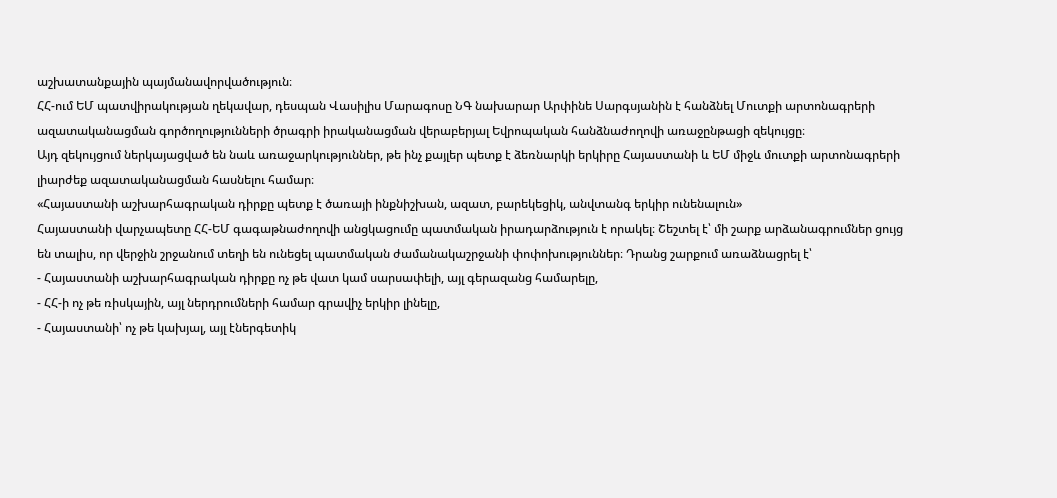աշխատանքային պայմանավորվածություն։
ՀՀ-ում ԵՄ պատվիրակության ղեկավար, դեսպան Վասիլիս Մարագոսը ՆԳ նախարար Արփինե Սարգսյանին է հանձնել Մուտքի արտոնագրերի ազատականացման գործողությունների ծրագրի իրականացման վերաբերյալ Եվրոպական հանձնաժողովի առաջընթացի զեկույցը։
Այդ զեկույցում ներկայացված են նաև առաջարկություններ, թե ինչ քայլեր պետք է ձեռնարկի երկիրը Հայաստանի և ԵՄ միջև մուտքի արտոնագրերի լիարժեք ազատականացման հասնելու համար։
«Հայաստանի աշխարհագրական դիրքը պետք է ծառայի ինքնիշխան, ազատ, բարեկեցիկ, անվտանգ երկիր ունենալուն»
Հայաստանի վարչապետը ՀՀ-ԵՄ գագաթնաժողովի անցկացումը պատմական իրադարձություն է որակել։ Շեշտել է՝ մի շարք արձանագրումներ ցույց են տալիս, որ վերջին շրջանում տեղի են ունեցել պատմական ժամանակաշրջանի փոփոխություններ։ Դրանց շարքում առաձնացրել է՝
- Հայաստանի աշխարհագրական դիրքը ոչ թե վատ կամ սարսափելի, այլ գերազանց համարելը,
- ՀՀ-ի ոչ թե ռիսկային, այլ ներդրումների համար գրավիչ երկիր լինելը,
- Հայաստանի՝ ոչ թե կախյալ, այլ էներգետիկ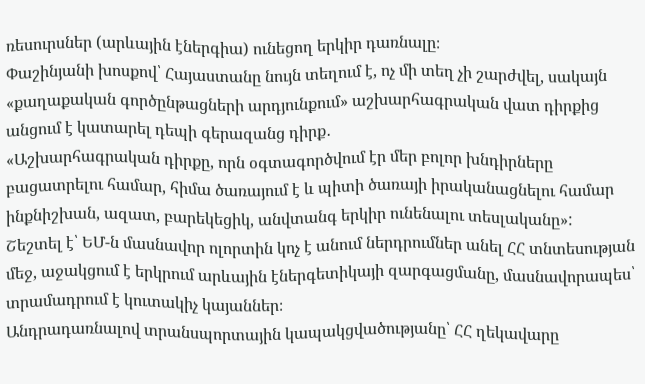ռեսուրսներ (արևային էներգիա) ունեցող երկիր դառնալը։
Փաշինյանի խոսքով՝ Հայաստանը նույն տեղում է, ոչ մի տեղ չի շարժվել, սակայն «քաղաքական գործընթացների արդյունքում» աշխարհագրական վատ դիրքից անցում է կատարել դեպի գերազանց դիրք․
«Աշխարհագրական դիրքը, որն օգտագործվում էր մեր բոլոր խնդիրները բացատրելու համար, հիմա ծառայում է և պիտի ծառայի իրականացնելու համար ինքնիշխան, ազատ, բարեկեցիկ, անվտանգ երկիր ունենալու տեսլականը»:
Շեշտել է՝ ԵՄ-ն մասնավոր ոլորտին կոչ է անում ներդրումներ անել ՀՀ տնտեսության մեջ, աջակցում է երկրում արևային էներգետիկայի զարգացմանը, մասնավորապես՝ տրամադրում է կուտակիչ կայաններ։
Անդրադառնալով տրանսպորտային կապակցվածությանը՝ ՀՀ ղեկավարը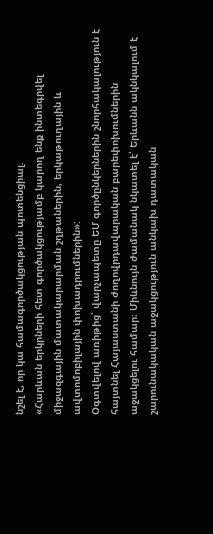նշել է, որ կա համագործակցության պոտենցիալ.
«Հարևան երկրների հետ գործակցությամբ կարող ենք ինտեգրվել միջազգային մատակարարման շղթաներին, երկաթուղային և ավտոմոբիլային փոխադրումներին»:
Օգտվելով առիթից՝ վարչապետը ԵՄ գործընկերներին շնորհակալություն է հայտնել Հայաստանի ժողովրդավարական բարեփոխումներին աջակցելու համար։ Միևնույն ժամանակ նկատել է՝ Երևանն ակնկալում է շարունակական աջակցություն անկախ դատական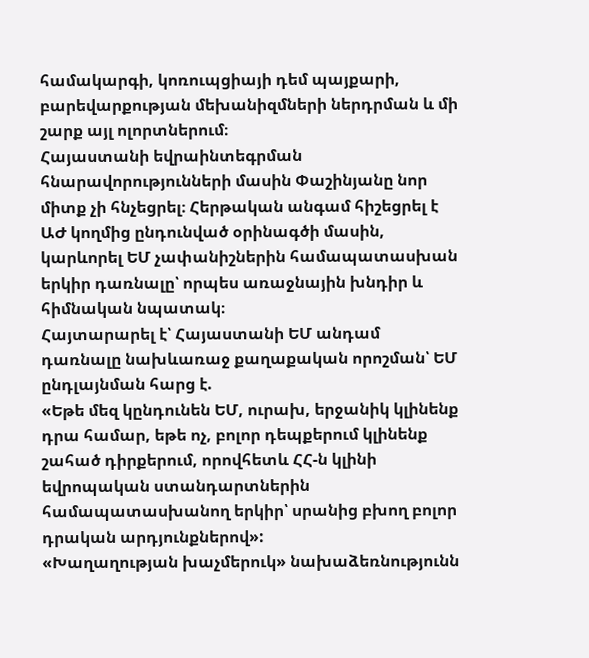համակարգի, կոռուպցիայի դեմ պայքարի, բարեվարքության մեխանիզմների ներդրման և մի շարք այլ ոլորտներում։
Հայաստանի եվրաինտեգրման հնարավորությունների մասին Փաշինյանը նոր միտք չի հնչեցրել։ Հերթական անգամ հիշեցրել է ԱԺ կողմից ընդունված օրինագծի մասին, կարևորել ԵՄ չափանիշներին համապատասխան երկիր դառնալը՝ որպես առաջնային խնդիր և հիմնական նպատակ։
Հայտարարել է՝ Հայաստանի ԵՄ անդամ դառնալը նախևառաջ քաղաքական որոշման՝ ԵՄ ընդլայնման հարց է.
«Եթե մեզ կընդունեն ԵՄ, ուրախ, երջանիկ կլինենք դրա համար, եթե ոչ, բոլոր դեպքերում կլինենք շահած դիրքերում, որովհետև ՀՀ-ն կլինի եվրոպական ստանդարտներին համապատասխանող երկիր՝ սրանից բխող բոլոր դրական արդյունքներով»:
«Խաղաղության խաչմերուկ» նախաձեռնությունն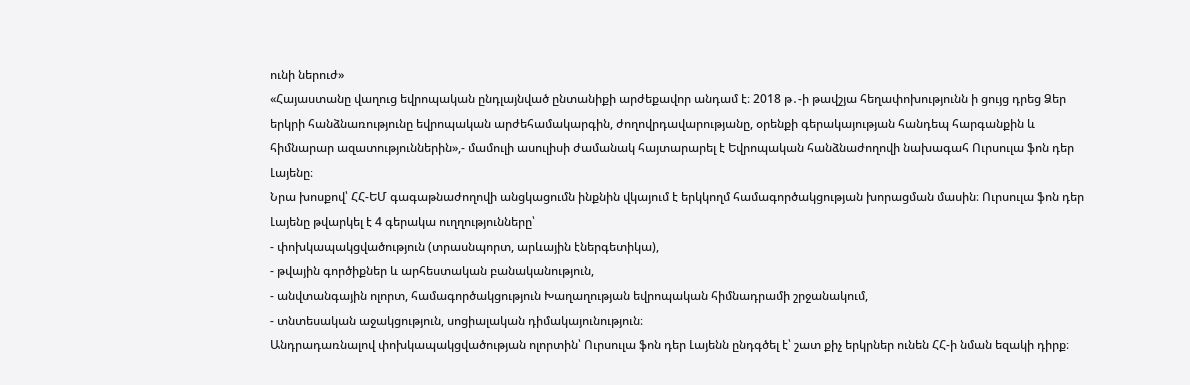ունի ներուժ»
«Հայաստանը վաղուց եվրոպական ընդլայնված ընտանիքի արժեքավոր անդամ է։ 2018 թ․-ի թավշյա հեղափոխությունն ի ցույց դրեց Ձեր երկրի հանձնառությունը եվրոպական արժեհամակարգին, ժողովրդավարությանը, օրենքի գերակայության հանդեպ հարգանքին և հիմնարար ազատություններին»,- մամուլի ասուլիսի ժամանակ հայտարարել է Եվրոպական հանձնաժողովի նախագահ Ուրսուլա ֆոն դեր Լայենը։
Նրա խոսքով՝ ՀՀ-ԵՄ գագաթնաժողովի անցկացումն ինքնին վկայում է երկկողմ համագործակցության խորացման մասին։ Ուրսուլա ֆոն դեր Լայենը թվարկել է 4 գերակա ուղղությունները՝
- փոխկապակցվածություն (տրասնպորտ, արևային էներգետիկա),
- թվային գործիքներ և արհեստական բանականություն,
- անվտանգային ոլորտ, համագործակցություն Խաղաղության եվրոպական հիմնադրամի շրջանակում,
- տնտեսական աջակցություն, սոցիալական դիմակայունություն։
Անդրադառնալով փոխկապակցվածության ոլորտին՝ Ուրսուլա ֆոն դեր Լայենն ընդգծել է՝ շատ քիչ երկրներ ունեն ՀՀ-ի նման եզակի դիրք։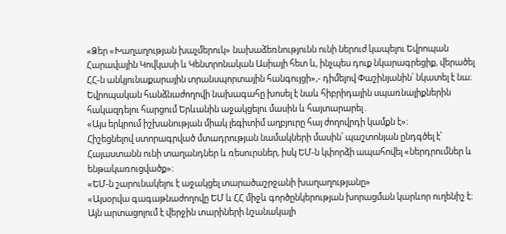«Ձեր «Խաղաղության խաչմերուկ» նախաձեռնությունն ունի ներուժ կապելու Եվրոպան Հարավային Կովկասի և Կենտրոնական Ասիայի հետ և, ինչպես դուք նկարագրեցիք, վերածել ՀՀ-ն անկյունաքարային տրանսպորտային հանգույցի»,- դիմելով Փաշինյանին՝ նկատել է նա։
Եվրոպական հանձնաժողովի նախագահը խոսել է նաև հիբրիդային սպառնալիքներին հակազդելու հարցում Երևանին աջակցելու մասին և հայտարարել․
«Այս երկրում իշխանության միակ լեգիտիմ աղբյուրը հայ ժողովրդի կամքն է»։
Հիշեցնելով ստորագրված մտադրության նամակների մասին՝ պաշտոնյան ընդգծել է՝ Հայաստանն ունի տաղանդներ և ռեսուրսներ, իսկ ԵՄ-ն կփորձի ապահովել «ներդրումներ և ենթակառուցվածք»։
«ԵՄ-ն շարունակելու է աջակցել տարածաշրջանի խաղաղությանը»
«Այսօրվա գագաթնաժողովը ԵՄ և ՀՀ միջև գործընկերության խորացման կարևոր ուղենիշ է։ Այն արտացոլում է վերջին տարիների նշանակալի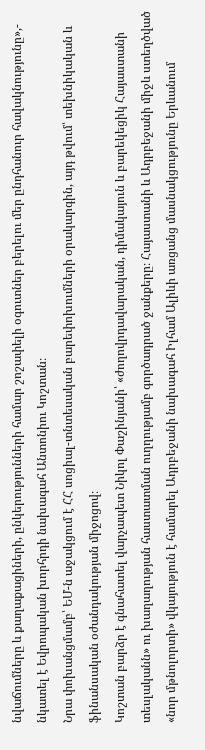նվաճումները և քաղաքացիների, ընկերությունների համար շոշափելի օգուտներ բերելու մեր ընդհանուր հավակնությունը»,- նկատել է Եվրոպական խորհրդի նախագահ Անտոնիու Կոշտան։
Նրա փոխանցմամբ՝ ԵՄ-ն աջակցում է ՀՀ սոցիալ-տնտեսական բարեփոխումների օրակարգին, այդ թվում՝ տեխնիկական և ֆինանսական օժանդակության միջոցով։
Կոշտան բարձր է գնահատել վարչապետ Նիկոլ Փաշինյանի՝ «ժողովրդավարական, դիմակայուն և բարեկեցիկ Հայաստանի տեսլականն» ու խաղաղության հաստատման ուղղությամբ գործադրած ջանքերը։ Հայաստանի և Ադրբեջանի միջև ստեղծված «նոր մթնոլորտի» վկայություն է համարել Ադրբեջանի նախագահ Իլհամ Ալիևի առցանց մասնակցությունը Երևանում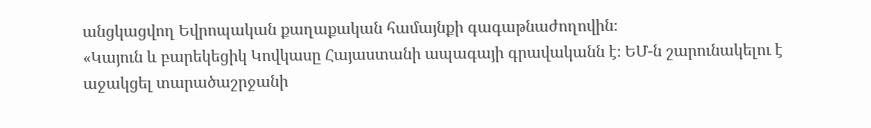անցկացվող Եվրոպական քաղաքական համայնքի գագաթնաժողովին։
«Կայուն և բարեկեցիկ Կովկասը Հայաստանի ապագայի գրավականն է։ ԵՄ-ն շարունակելու է աջակցել տարածաշրջանի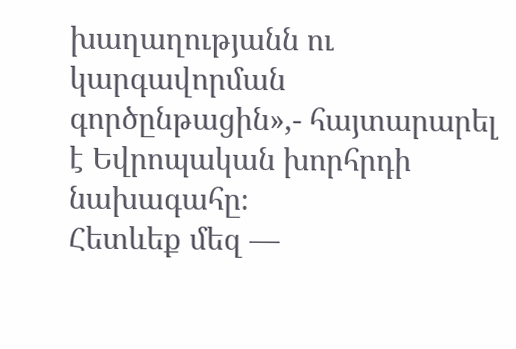խաղաղությանն ու կարգավորման գործընթացին»,- հայտարարել է Եվրոպական խորհրդի նախագահը։
Հետևեք մեզ —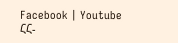Facebook | Youtube
ՀՀ-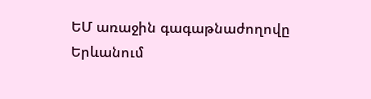ԵՄ առաջին գագաթնաժողովը Երևանում